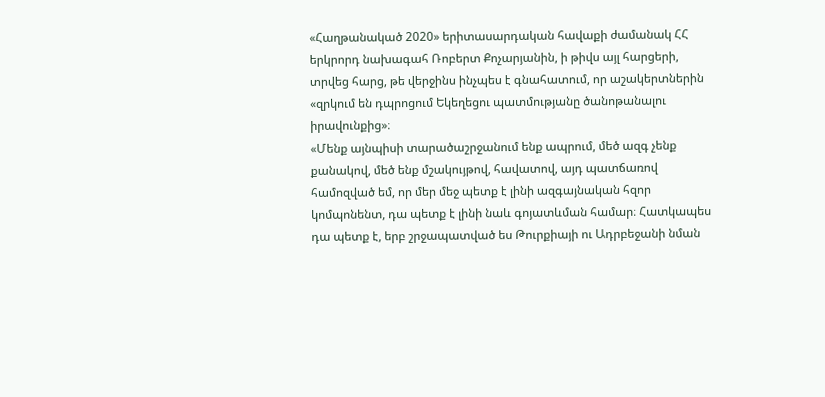«Հաղթանակած 2020» երիտասարդական հավաքի ժամանակ ՀՀ երկրորդ նախագահ Ռոբերտ Քոչարյանին, ի թիվս այլ հարցերի, տրվեց հարց, թե վերջինս ինչպես է գնահատում, որ աշակերտներին «զրկում են դպրոցում Եկեղեցու պատմությանը ծանոթանալու իրավունքից»։
«Մենք այնպիսի տարածաշրջանում ենք ապրում, մեծ ազգ չենք քանակով, մեծ ենք մշակույթով, հավատով, այդ պատճառով համոզված եմ, որ մեր մեջ պետք է լինի ազգայնական հզոր կոմպոնենտ, դա պետք է լինի նաև գոյատևման համար։ Հատկապես դա պետք է, երբ շրջապատված ես Թուրքիայի ու Ադրբեջանի նման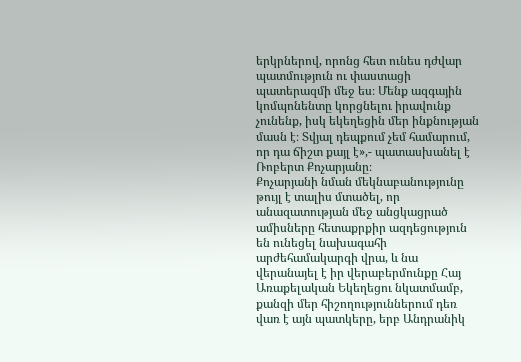երկրներով, որոնց հետ ունես դժվար պատմություն ու փաստացի պատերազմի մեջ ես։ Մենք ազգային կոմպոնենտը կորցնելու իրավունք չունենք, իսկ եկեղեցին մեր ինքնության մասն է։ Տվյալ դեպքում չեմ համարում, որ դա ճիշտ քայլ է»,- պատասխանել է Ռոբերտ Քոչարյանը։
Քոչարյանի նման մեկնաբանությունը թույլ է տալիս մտածել, որ անազատության մեջ անցկացրած ամիսները հետաքրքիր ազդեցություն են ունեցել նախագահի արժեհամակարգի վրա, և նա վերանայել է իր վերաբերմունքը Հայ Առաքելական Եկեղեցու նկատմամբ, քանզի մեր հիշողություններում դեռ վառ է այն պատկերը, երբ Անդրանիկ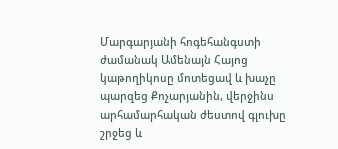Մարգարյանի հոգեհանգստի ժամանակ Ամենայն Հայոց կաթողիկոսը մոտեցավ և խաչը պարզեց Քոչարյանին, վերջինս արհամարհական ժեստով գլուխը շրջեց և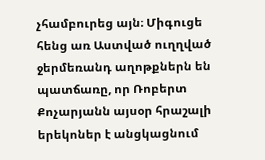չհամբուրեց այն։ Միգուցե հենց առ Աստված ուղղված ջերմեռանդ աղոթքներն են պատճառը, որ Ռոբերտ Քոչարյանն այսօր հրաշալի երեկոներ է անցկացնում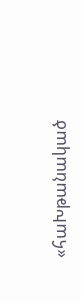«հաԽթանակած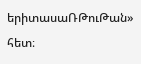երիտասաՌԹուԹան» հետ։